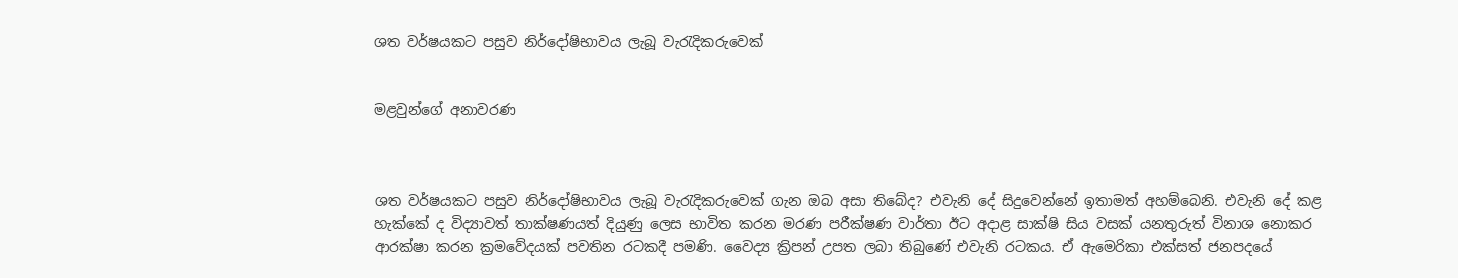ශත වර්ෂයකට පසුව නිර්දෝෂිභාවය ලැබූ වැරැදිකරුවෙක්


මළවුන්ගේ අනාවරණ



ශත වර්ෂයකට පසුව නිර්දෝෂිභාවය ලැබූ වැරැදිකරුවෙක් ගැන ඔබ අසා තිබේද? එවැනි දේ සිදුවෙන්නේ ඉතාමත් අහම්බෙනි. එවැනි දේ කළ හැක්කේ ද විද්‍යාවත් තාක්ෂණයත් දියුණු ලෙස භාවිත කරන මරණ පරීක්ෂණ වාර්තා ඊට අදාළ සාක්ෂි සිය වසක් යනතුරුත් විනාශ නොකර ආරක්ෂා කරන ක්‍රමවේදයක් පවතින රටකදී පමණි. වෛද්‍ය ක්‍රිපන් උපත ලබා තිබුණේ එවැනි රටකය. ඒ ඇමෙරිකා එක්සත් ජනපදයේ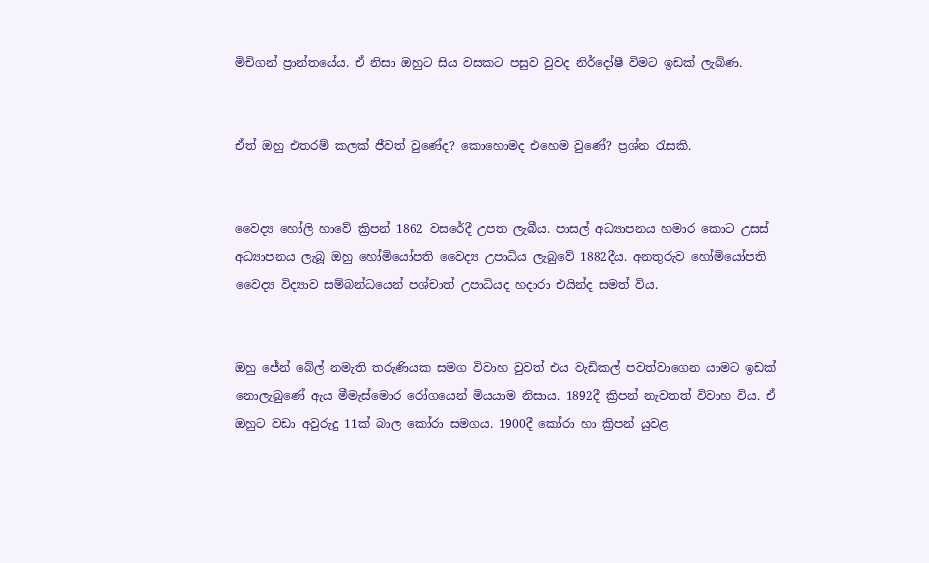මිචිගන් ප්‍රාන්තයේය. ඒ නිසා ඔහුට සිය වසකට පසුව වුවද නිර්දෝෂී විමට ඉඩක් ලැබිණ.


ඒත් ඔහු එතරම් කලක් ජීවත් වුණේද? කොහොමද එහෙම වුණේ? ප්‍රශ්න රැසකි.


වෛද්‍ය හෝලි හාවේ ක්‍රිපන් 1862 වසරේදී උපත ලැබීය. පාසල් අධ්‍යාපනය හමාර කොට උසස් අධ්‍යාපනය ලැබූ ඔහු හෝමියෝපති වෛද්‍ය උපාධිය ලැබුවේ 1882දීය. අනතුරුව හෝමියෝපති වෛද්‍ය විද්‍යාව සම්බන්ධයෙන් පශ්චාත් උපාධියද හදාරා එයින්ද සමත් විය.


ඔහු ජේන් බේල් නමැති තරුණියක සමග විවාහ වුවත් එය වැඩිකල් පවත්වාගෙන යාමට ඉඩක් නොලැබුණේ ඇය මීමැස්මොර රෝගයෙන් මියයාම නිසාය. 1892දී ක්‍රිපන් නැවතත් විවාහ විය. ඒ ඔහුට වඩා අවුරුදු 11ක් බාල කෝරා සමගය. 1900දී කෝරා හා ක්‍රිපන් යුවළ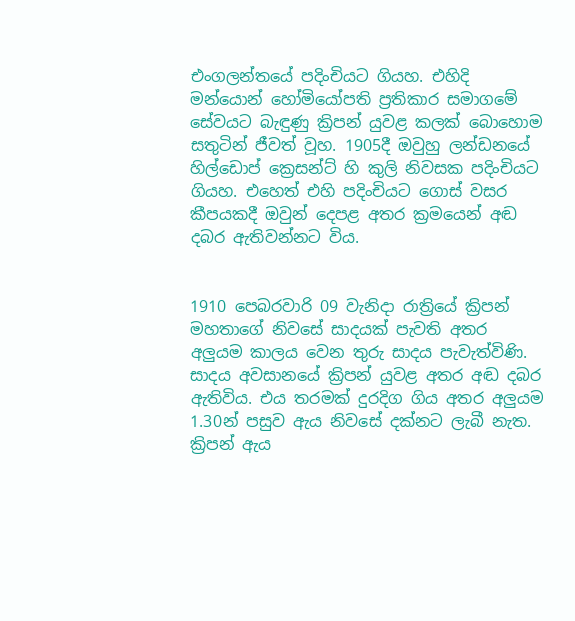එංගලන්තයේ පදිංචියට ගියහ. එහිදි මන්යොන් හෝමියෝපති ප්‍රතිකාර සමාගමේ සේවයට බැඳුණු ක්‍රිපන් යුවළ කලක් බොහොම සතුටින් ජීවත් වූහ. 1905දී ඔවුහු ලන්ඩනයේ හිල්ඩොප් ක්‍රෙසන්ට් හි කුලි නිවසක පදිංචියට ගියහ. එහෙත් එහි පදිංචියට ගොස් වසර කීපයකදී ඔවුන් දෙපළ අතර ක්‍රමයෙන් අඬ දබර ඇතිවන්නට විය.


1910 පෙබරවාරි 09 වැනිදා රාත්‍රියේ ක්‍රිපන් මහතාගේ නිවසේ සාදයක් පැවති අතර අලුයම කාලය වෙන තුරු සාදය පැවැත්විණි. සාදය අවසානයේ ක්‍රිපන් යුවළ අතර අඬ දබර ඇතිවිය. එය තරමක් දුරදිග ගිය අතර අලුයම 1.30න් පසුව ඇය නිවසේ දක්නට ලැබී නැත. ක්‍රිපන් ඇය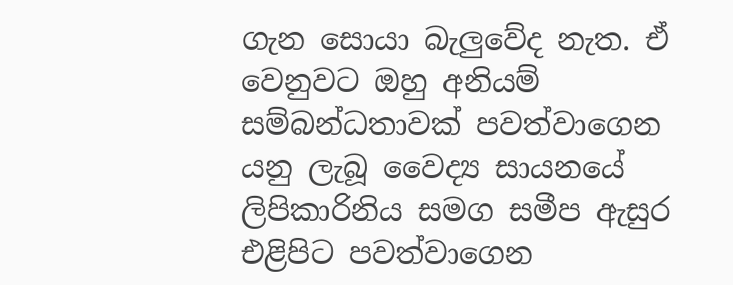ගැන සොයා බැලුවේද නැත. ඒ වෙනුවට ඔහු අනියම් සම්බන්ධතාවක් පවත්වාගෙන යනු ලැබූ වෛද්‍ය සායනයේ ලිපිකාරිනිය සමග සමීප ඇසුර එළිපිට පවත්වාගෙන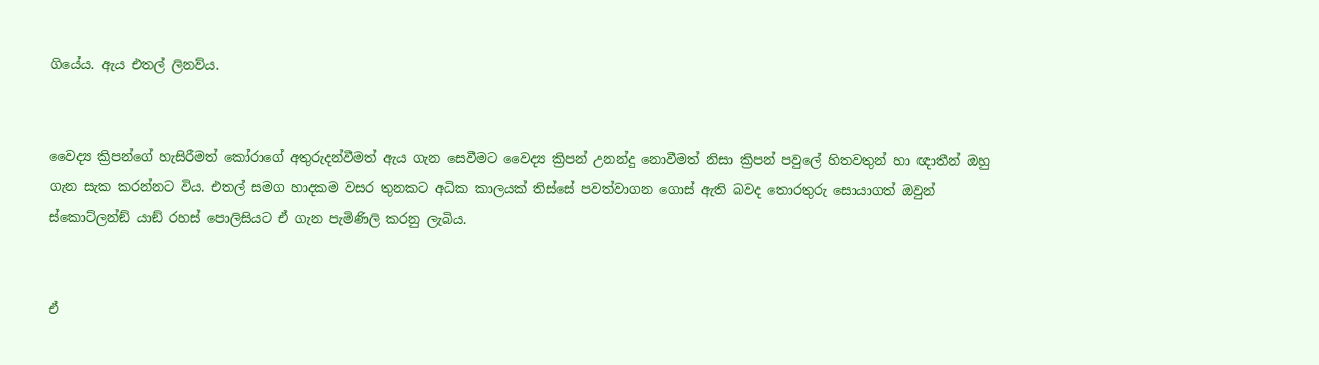ගියේය. ඇය එතල් ලිනව්ය.


වෛද්‍ය ක්‍රිපන්ගේ හැසිරීමත් කෝරාගේ අතුරුදන්වීමත් ඇය ගැන සෙවීමට වෛද්‍ය ක්‍රිපන් උනන්දු නොවීමත් නිසා ක්‍රිපන් පවුලේ හිතවතුන් හා ඥාතීන් ඔහු ගැන සැක කරන්නට විය. එතල් සමග හාදකම වසර තුනකට අධික කාලයක් තිස්සේ පවත්වාගන ගොස් ඇති බවද තොරතුරු සොයාගත් ඔවුන් ස්කොට්ලන්ඞ් යාඞ් රහස් පොලිසියට ඒ ගැන පැමිණිලි කරනු ලැබිය.


ඒ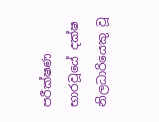පරීක්ෂණ භාරවූයේ දක්ෂ නිලධාරියෙකු වූ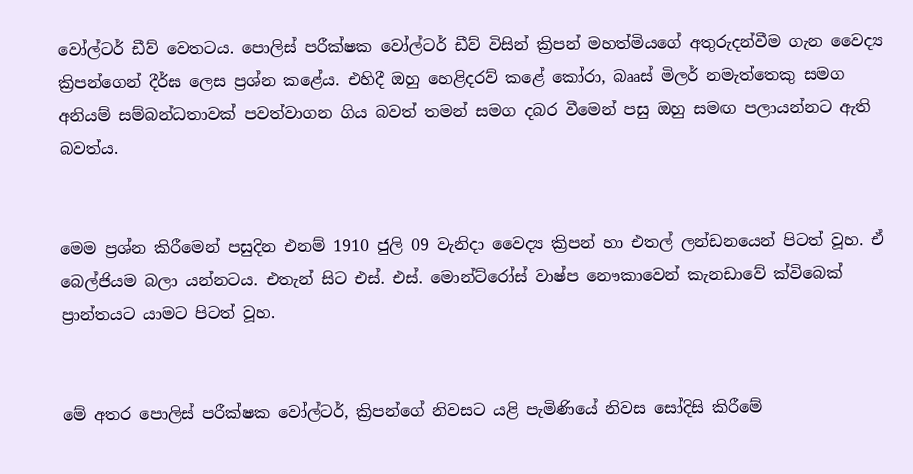වෝල්ටර් ඩීව් වෙතටය. පොලිස් පරීක්ෂක වෝල්ටර් ඩීව් විසින් ක්‍රිපන් මහත්මියගේ අතුරුදන්වීම ගැන වෛද්‍ය ක්‍රිපන්ගෙන් දීර්ඝ ලෙස ප්‍රශ්න කළේය. එහිදී ඔහු හෙළිදරව් කළේ කෝරා, බෲස් මිලර් නමැත්තෙකු සමග අනියම් සම්බන්ධතාවක් පවත්වාගන ගිය බවත් තමන් සමග දබර වීමෙන් පසු ඔහු සමඟ පලායන්නට ඇති බවත්ය.


මෙම ප්‍රශ්න කිරීමෙන් පසුදින එනම් 1910 ජුලි 09 වැනිදා වෛද්‍ය ක්‍රිපන් හා එතල් ලන්ඩනයෙන් පිටත් වූහ. ඒ බෙල්ජියම බලා යන්නටය. එතැන් සිට එස්. එස්. මොන්ට්රෝස් වාෂ්ප නෞකාවෙන් කැනඩාවේ ක්විබෙක් ප්‍රාන්තයට යාමට පිටත් වූහ.


මේ අතර පොලිස් පරීක්ෂක වෝල්ටර්, ක්‍රිපන්ගේ නිවසට යළි පැමිණියේ නිවස සෝදිසි කිරීමේ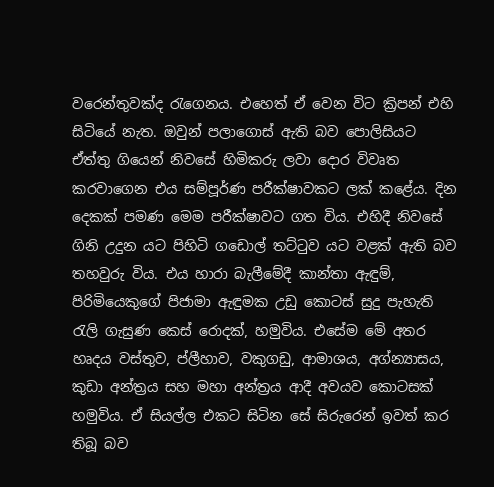වරෙන්තුවක්ද රැගෙනය. එහෙත් ඒ වෙන විට ක්‍රිපන් එහි සිටියේ නැත. ඔවුන් පලාගොස් ඇති බව පොලිසියට ඒත්තු ගියෙන් නිවසේ හිමිකරු ලවා දොර විවෘත කරවාගෙන එය සම්පූර්ණ පරීක්ෂාවකට ලක් කළේය. දින දෙකක් පමණ මෙම පරීක්ෂාවට ගත විය. එහිදී නිවසේ ගිනි උදුන යට පිහිටි ගඩොල් තට්ටුව යට වළක් ඇති බව තහවුරු විය. එය හාරා බැලීමේදී කාන්තා ඇඳුම්, පිරිමියෙකුගේ පිජාමා ඇඳුමක උඩු කොටස් සුදු පැහැති රැලි ගැසුණ කෙස් රොදක්, හමුවිය. එසේම මේ අතර හෘදය වස්තුව, ප්ලීහාව, වකුගඩු, ආමාශය, අග්න්‍යාසය, කුඩා අන්ත්‍රය සහ මහා අන්ත්‍රය ආදී අවයව කොටසක් හමුවිය. ඒ සියල්ල එකට සිටින සේ සිරුරෙන් ඉවත් කර තිබූ බව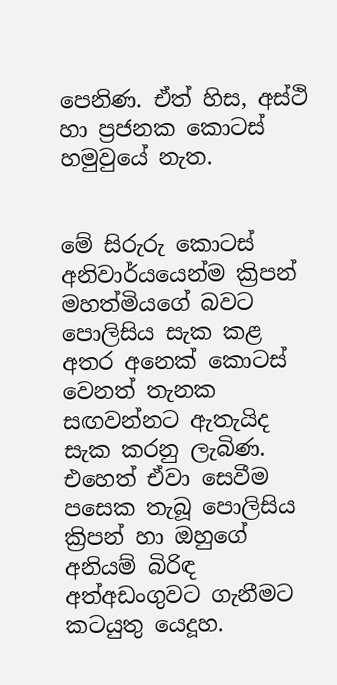පෙනිණ. ඒත් හිස, අස්ථි හා ප්‍රජනක කොටස් හමුවුයේ නැත.


මේ සිරුරු කොටස් අනිවාර්යයෙන්ම ක්‍රිපන් මහත්මියගේ බවට පොලිසිය සැක කළ අතර අනෙක් කොටස් වෙනත් තැනක සඟවන්නට ඇතැයිද සැක කරනු ලැබිණ. එහෙත් ඒවා සෙවීම පසෙක තැබූ පොලිසිය ක්‍රිපන් හා ඔහුගේ අනියම් බිරිඳ අත්අඩංගුවට ගැනීමට කටයුතු යෙදූහ.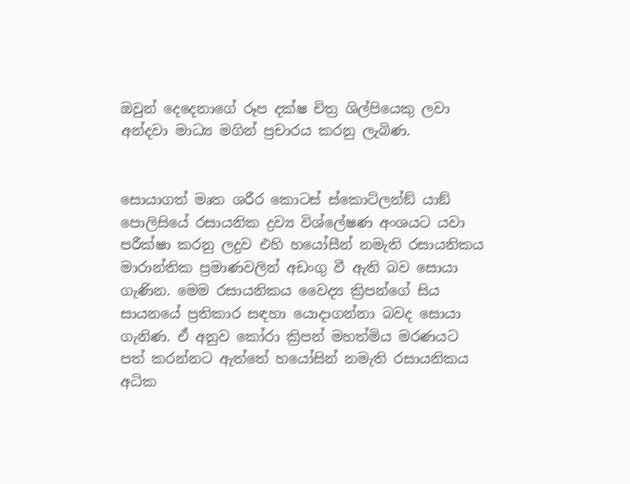ඔවුන් දෙදෙනාගේ රූප දක්ෂ චිත්‍ර ශිල්පියෙකු ලවා අන්දවා මාධ්‍ය මගින් ප්‍රචාරය කරනු ලැබිණ.


සොයාගත් මෘත ශරීර කොටස් ස්කොට්ලන්ඞ් යාඞ් පොලිසියේ රසායනික ද්‍රව්‍ය විශ්ලේෂණ අංශයට යවා පරීක්ෂා කරනු ලදුව එහි හයෝසීන් නමැති රසායනිකය මාරාන්තික ප්‍රමාණවලින් අඩංගු වී ඇති බව සොයා ගැණින. මෙම රසායනිකය වෛද්‍ය ක්‍රිපන්ගේ සිය සායනයේ ප්‍රතිකාර සඳහා යොදාගන්නා බවද සොයා ගැනිණ. ඒ අනුව කෝරා ක්‍රිපන් මහත්මිය මරණයට පත් කරන්නට ඇත්තේ හයෝසින් නමැති රසායනිකය අධික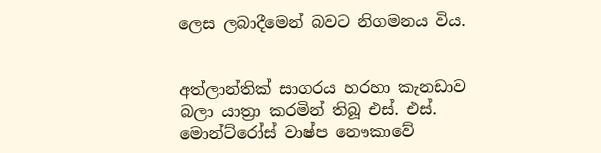ලෙස ලබාදීමෙන් බවට නිගමනය විය.


අත්ලාන්තික් සාගරය හරහා කැනඩාව බලා යාත්‍රා කරමින් තිබූ එස්. එස්. මොන්ට්රෝස් වාෂ්ප නෞකාවේ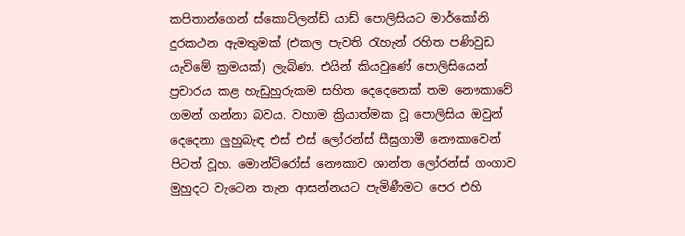කපිතාන්ගෙන් ස්කොට්ලන්ඩ් යාඩ් පොලිසියට මාර්කෝනි දුරකථන ඇමතුමක් (එකල පැවති රැහැන් රහිත පණිවුඩ යැවිමේ ක්‍රමයක්) ලැබිණ. එයින් කියවුණේ පොලිසියෙන් ප්‍රචාරය කළ හැඩුහුරුකම සහිත දෙදෙනෙක් තම නෞකාවේ ගමන් ගන්නා බවය. වහාම ක්‍රියාත්මක වූ පොලිසිය ඔවුන් දෙදෙනා ලුහුබැඳ එස් එස් ලෝරන්ස් සීඝ්‍රගාමී නෞකාවෙන් පිටත් වූහ. මොන්ට්රෝස් නෞකාව ශාන්ත ලෝරන්ස් ගංගාව මුහුදට වැටෙන තැන ආසන්නයට පැමිණීමට පෙර එහි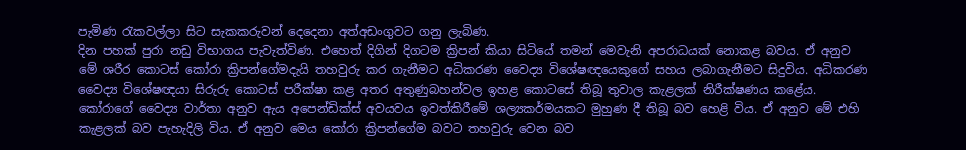පැමිණ රැකවල්ලා සිට සැකකරුවන් දෙදෙනා අත්අඩංගුවට ගනු ලැබිණ.
දින පහක් පුරා නඩු විභාගය පැවැත්විණ. එහෙත් දිගින් දිගටම ක්‍රිපන් කියා සිටියේ තමන් මෙවැනි අපරාධයක් නොකළ බවය. ඒ අනුව මේ ශරීර කොටස් කෝරා ක්‍රිපන්ගේමදැයි තහවුරු කර ගැනීමට අධිකරණ වෛද්‍ය විශේෂඥයෙකුගේ සහය ලබාගැනීමට සිදුවිය. අධිකරණ වෛද්‍ය විශේෂඥයා සිරුරු කොටස් පරීක්ෂා කළ අතර අතුණුබහන්වල ඉහළ කොටසේ තිබූ තුවාල කැළලක් නිරීක්ෂණය කළේය. කෝරාගේ වෛද්‍ය වාර්තා අනුව ඇය අපෙන්ඩික්ස් අවයවය ඉවත්කිරීමේ ශල්‍යකර්මයකට මුහුණ දී තිබූ බව හෙළි විය. ඒ අනුව මේ එහි කැළලක් බව පැහැදිලි විය. ඒ අනුව මෙය කෝරා ක්‍රිපන්ගේම බවට තහවුරු වෙන බව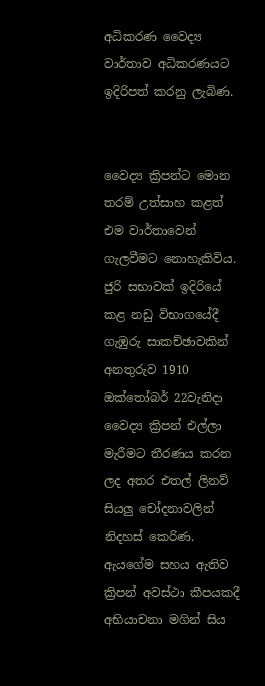අධිකරණ වෛද්‍ය වාර්තාව අධිකරණයට ඉදිරිපත් කරනු ලැබිණ.


වෛද්‍ය ක්‍රිපන්ට මොන තරම් උත්සාහ කළත් එම වාර්තාවෙන් ගැලවීමට නොහැකිවිය. ජුරි සභාවක් ඉදිරියේ කළ නඩු විභාගයේදී ගැඹුරු සාකච්ඡාවකින් අනතුරුව 1910 ඔක්තෝබර් 22වැනිදා වෛද්‍ය ක්‍රිපන් එල්ලා මැරීමට තීරණය කරන ලද අතර එතල් ලිනව් සියලු චෝදනාවලින් නිදහස් කෙරිණ. ඇයගේම සහය ඇතිව ක්‍රිපන් අවස්ථා කීපයකදී අභියාචනා මගින් සිය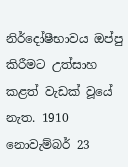නිර්දෝෂීභාවය ඔප්පු කිරීමට උත්සාහ කළත් වැඩක් වූයේ නැත. 1910 නොවැම්බර් 23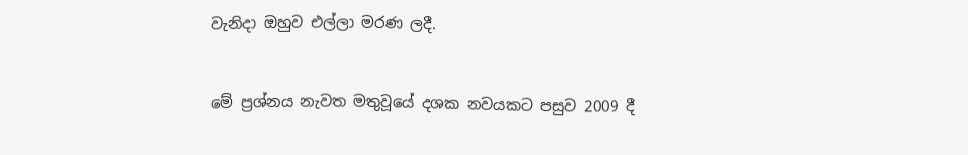වැනිදා ඔහුව එල්ලා මරණ ලදී.


මේ ප්‍රශ්නය නැවත මතුවූයේ දශක නවයකට පසුව 2009 දී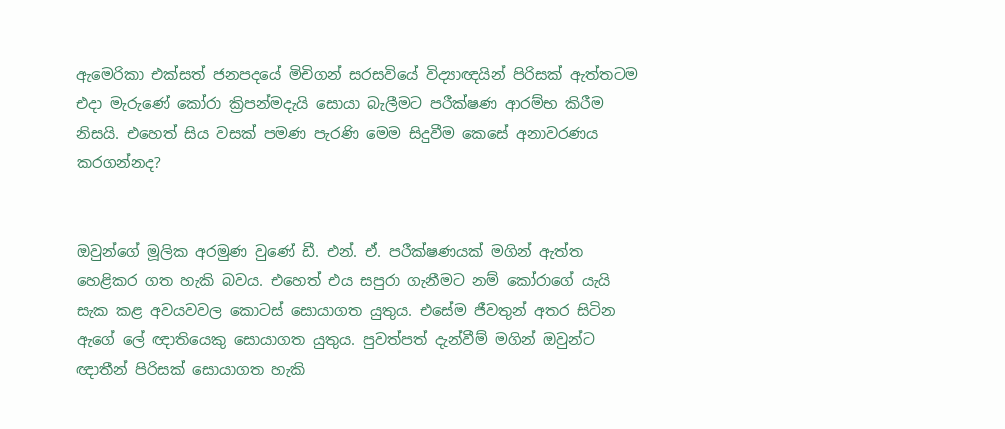ඇමෙරිකා එක්සත් ජනපදයේ මිචිගන් සරසවියේ විද්‍යාඥයින් පිරිසක් ඇත්තටම එදා මැරුණේ කෝරා ක්‍රිපන්මදැයි සොයා බැලීමට පරීක්ෂණ ආරම්භ කිරීම නිසයි. එහෙත් සිය වසක් පමණ පැරණි මෙම සිදුවීම කෙසේ අනාවරණය කරගන්නද?


ඔවුන්ගේ මූලික අරමුණ වුණේ ඩී. එන්. ඒ. පරීක්ෂණයක් මගින් ඇත්ත හෙළිකර ගත හැකි බවය. එහෙත් එය සපුරා ගැනීමට නම් කෝරාගේ යැයි සැක කළ අවයවවල කොටස් සොයාගත යුතුය. එසේම ජීවතුන් අතර සිටින ඇගේ ලේ ඥාතියෙකු සොයාගත යුතුය. පුවත්පත් දැන්වීම් මගින් ඔවුන්ට ඥාතීන් පිරිසක් සොයාගත හැකි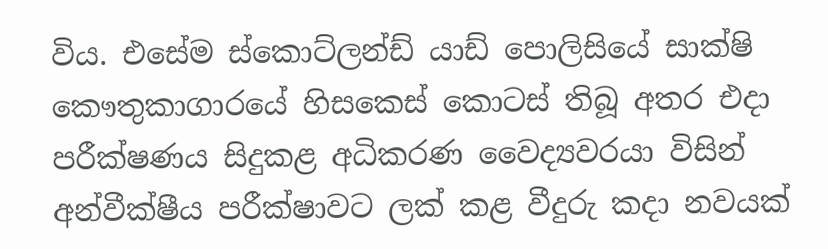විය. එසේම ස්කොට්ලන්ඩ් යාඩ් පොලිසියේ සාක්ෂි කෞතුකාගාරයේ හිසකෙස් කොටස් තිබූ අතර එදා පරීක්ෂණය සිදුකළ අධිකරණ වෛද්‍යවරයා විසින් අන්වීක්ෂීය පරීක්ෂාවට ලක් කළ වීදුරු කදා නවයක්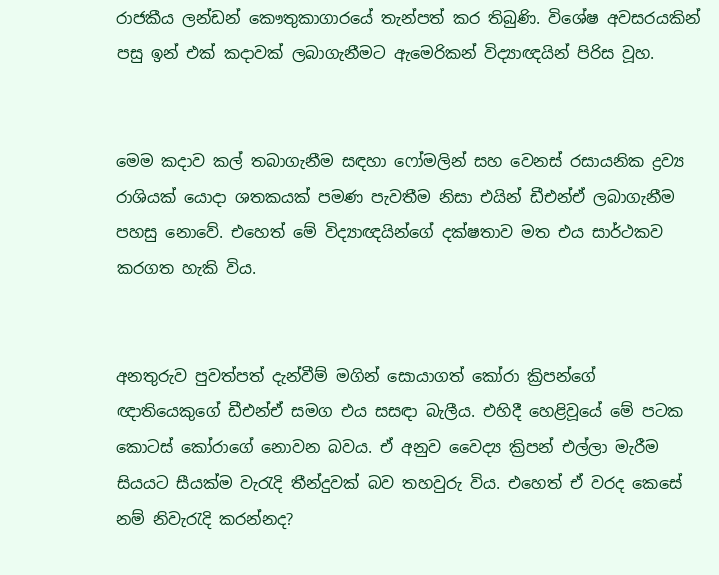රාජකීය ලන්ඩන් කෞතුකාගාරයේ තැන්පත් කර තිබුණි. විශේෂ අවසරයකින් පසු ඉන් එක් කදාවක් ලබාගැනීමට ඇමෙරිකන් විද්‍යාඥයින් පිරිස වූහ.


මෙම කදාව කල් තබාගැනීම සඳහා ෆෝමලින් සහ වෙනස් රසායනික ද්‍රව්‍ය රාශියක් යොදා ශතකයක් පමණ පැවතීම නිසා එයින් ඩීඑන්ඒ ලබාගැනීම පහසු නොවේ. එහෙත් මේ විද්‍යාඥයින්ගේ දක්ෂතාව මත එය සාර්ථකව කරගත හැකි විය.


අනතුරුව පුවත්පත් දැන්වීම් මගින් සොයාගත් කෝරා ක්‍රිපන්ගේ ඥාතියෙකුගේ ඩීඑන්ඒ සමග එය සසඳා බැලීය. එහිදී හෙළිවූයේ මේ පටක කොටස් කෝරාගේ නොවන බවය. ඒ අනුව වෛද්‍ය ක්‍රිපන් එල්ලා මැරීම සියයට සීයක්ම වැරැදි තීන්දුවක් බව තහවුරු විය. එහෙත් ඒ වරද කෙසේ නම් නිවැරැදි කරන්නද?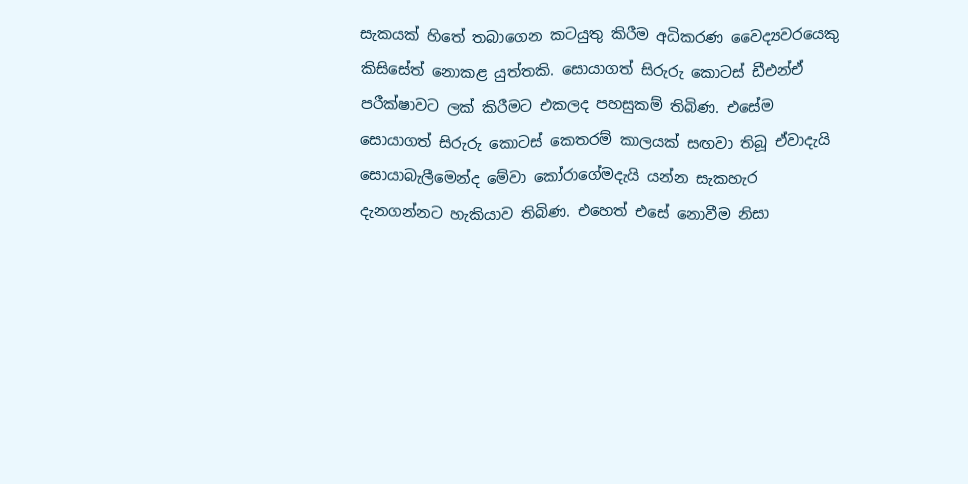සැකයක් හිතේ තබාගෙන කටයුතු කිරීම අධිකරණ වෛද්‍යවරයෙකු කිසිසේත් නොකළ යුත්තකි. සොයාගත් සිරුරු කොටස් ඩීඑන්ඒ පරීක්ෂාවට ලක් කිරීමට එකලද පහසුකම් තිබිණ. එසේම සොයාගත් සිරුරු කොටස් කෙතරම් කාලයක් සඟවා තිබූ ඒවාදැයි සොයාබැලීමෙන්ද මේවා කෝරාගේමදැයි යන්න සැකහැර දැනගන්නට හැකියාව තිබිණ. එහෙත් එසේ නොවීම නිසා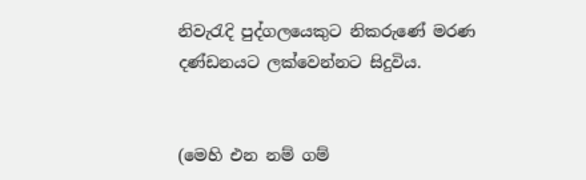නිවැරැදි පුද්ගලයෙකුට නිකරුණේ මරණ දණ්ඩනයට ලක්වෙන්නට සිදුවිය.


(මෙහි එන නම් ගම්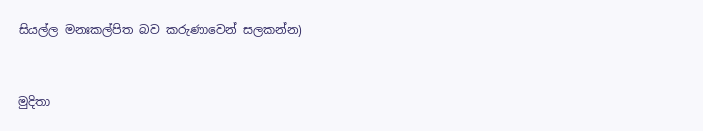සියල්ල මනඃකල්පිත බව කරුණාවෙන් සලකන්න)


මුදිතා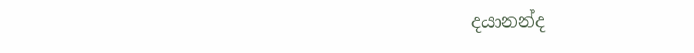දයානන්ද